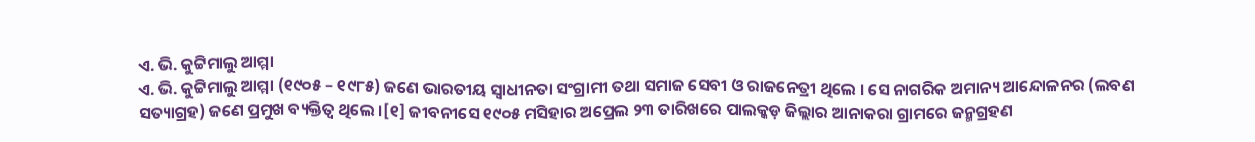ଏ. ଭି. କୁଟ୍ଟିମାଲୁ ଆମ୍ମା
ଏ. ଭି. କୁଟ୍ଟିମାଲୁ ଆମ୍ମା (୧୯୦୫ – ୧୯୮୫) ଜଣେ ଭାରତୀୟ ସ୍ୱାଧୀନତା ସଂଗ୍ରାମୀ ତଥା ସମାଜ ସେବୀ ଓ ରାଜନେତ୍ରୀ ଥିଲେ । ସେ ନାଗରିକ ଅମାନ୍ୟ ଆନ୍ଦୋଳନର (ଲବଣ ସତ୍ୟାଗ୍ରହ) ଜଣେ ପ୍ରମୁଖ ବ୍ୟକ୍ତିତ୍ୱ ଥିଲେ ।[୧] ଜୀବନୀସେ ୧୯୦୫ ମସିହାର ଅପ୍ରେଲ ୨୩ ତାରିଖରେ ପାଲକ୍କଡ଼ ଜିଲ୍ଲାର ଆନାକରା ଗ୍ରାମରେ ଜନ୍ମଗ୍ରହଣ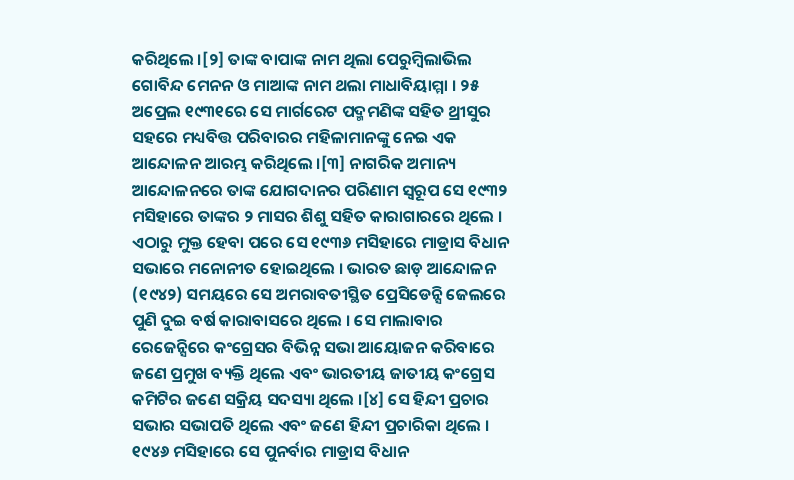କରିଥିଲେ ।[୨] ତାଙ୍କ ବାପାଙ୍କ ନାମ ଥିଲା ପେରୁମ୍ବିଲାଭିଲ ଗୋବିନ୍ଦ ମେନନ ଓ ମାଆଙ୍କ ନାମ ଥଲା ମାଧାବିୟାମ୍ମା । ୨୫ ଅପ୍ରେଲ ୧୯୩୧ରେ ସେ ମାର୍ଗରେଟ ପଦ୍ମମଣିଙ୍କ ସହିତ ଥ୍ରୀସୁର ସହରେ ମଧ୍ୟବିତ୍ତ ପରିବାରର ମହିଳାମାନଙ୍କୁ ନେଇ ଏକ ଆନ୍ଦୋଳନ ଆରମ୍ଭ କରିଥିଲେ ।[୩] ନାଗରିକ ଅମାନ୍ୟ ଆନ୍ଦୋଳନରେ ତାଙ୍କ ଯୋଗଦାନର ପରିଣାମ ସ୍ୱରୂପ ସେ ୧୯୩୨ ମସିହାରେ ତାଙ୍କର ୨ ମାସର ଶିଶୁ ସହିତ କାରାଗାରରେ ଥିଲେ । ଏଠାରୁ ମୁକ୍ତ ହେବା ପରେ ସେ ୧୯୩୬ ମସିହାରେ ମାଡ୍ରାସ ବିଧାନ ସଭାରେ ମନୋନୀତ ହୋଇଥିଲେ । ଭାରତ ଛାଡ଼ ଆନ୍ଦୋଳନ (୧୯୪୨) ସମୟରେ ସେ ଅମରାବତୀସ୍ଥିତ ପ୍ରେସିଡେନ୍ସି ଜେଲରେ ପୁଣି ଦୁଇ ବର୍ଷ କାରାବାସରେ ଥିଲେ । ସେ ମାଲାବାର ରେଜେନ୍ସିରେ କଂଗ୍ରେସର ବିଭିନ୍ନ ସଭା ଆୟୋଜନ କରିବାରେ ଜଣେ ପ୍ରମୁଖ ବ୍ୟକ୍ତି ଥିଲେ ଏବଂ ଭାରତୀୟ ଜାତୀୟ କଂଗ୍ରେସ କମିଟିର ଜଣେ ସକ୍ରିୟ ସଦସ୍ୟା ଥିଲେ ।[୪] ସେ ହିନ୍ଦୀ ପ୍ରଚାର ସଭାର ସଭାପତି ଥିଲେ ଏବଂ ଜଣେ ହିନ୍ଦୀ ପ୍ରଚାରିକା ଥିଲେ । ୧୯୪୬ ମସିହାରେ ସେ ପୁନର୍ବାର ମାଡ୍ରାସ ବିଧାନ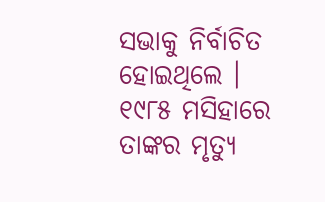ସଭାକୁ ନିର୍ବାଚିତ ହୋଇଥିଲେ । ୧୯୮୫ ମସିହାରେ ତାଙ୍କର ମୃତ୍ୟୁ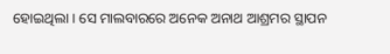ହୋଇଥିଲା । ସେ ମାଲବାରରେ ଅନେକ ଅନାଥ ଆଶ୍ରମର ସ୍ଥାପନ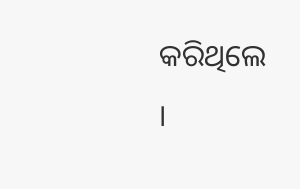କରିଥିଲେ ।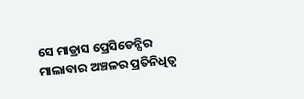ସେ ମାଡ୍ରାସ ପ୍ରେସିଡେନ୍ସିର ମାଲାବାର ଅଞ୍ଚଳର ପ୍ରତିନିଧିତ୍ୱ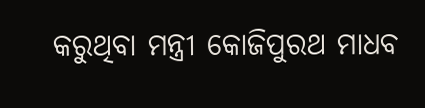କରୁଥିବା ମନ୍ତ୍ରୀ କୋଜିପୁରଥ ମାଧବ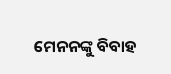ମେନନଙ୍କୁ ବିବାହ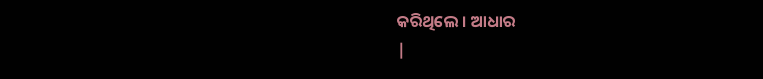କରିଥିଲେ । ଆଧାର
|